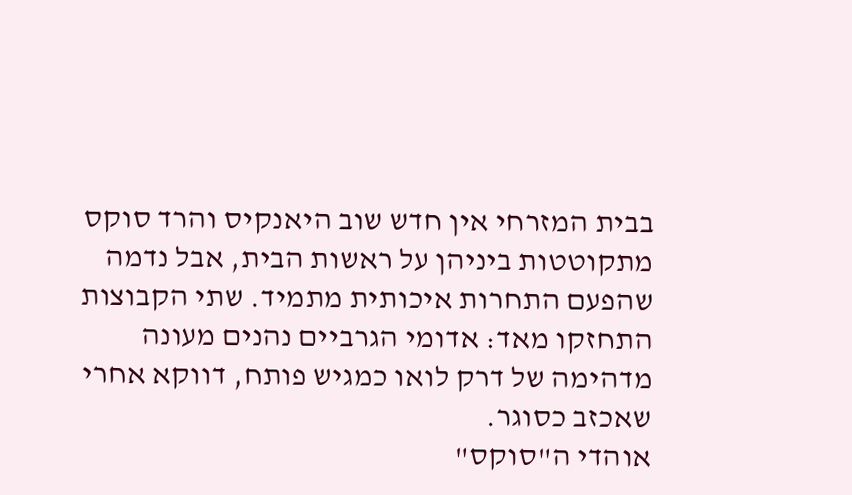בבית המזרחי אין חדש שוב היאנקיס והרד סוקס מתקוטטות ביניהן על ראשות הבית, אבל נדמה שהפעם התחרות איכותית מתמיד. שתי הקבוצות התחזקו מאד: אדומי הגרביים נהנים מעונה מדהימה של דרק לואו כמגיש פותח, דווקא אחרי שאכזב כסוגר.
אוהדי ה"סוקס"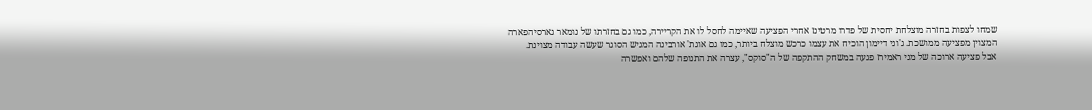שמחו לצפות בחזרה מוצלחת יחסית של פדרו מרטינז אחרי הפציעה שאיימה לחסל לו את הקריירה, כמו גם בחזרתו של נומאר גארסיהפארה המצוין מפציעה ממושכת. ג'וני דיימון הוכיח את עצמו כרכש מוצלח ביותר, כמו גם אוגת' אורבינה המגיש הסוגר שעשה עבודה מצוינת.
אבל פציעה ארוכה של מני ראמירז פגעה במשחק ההתקפה של ה"סוקס", עצרה את התנופה שלהם ואפשרה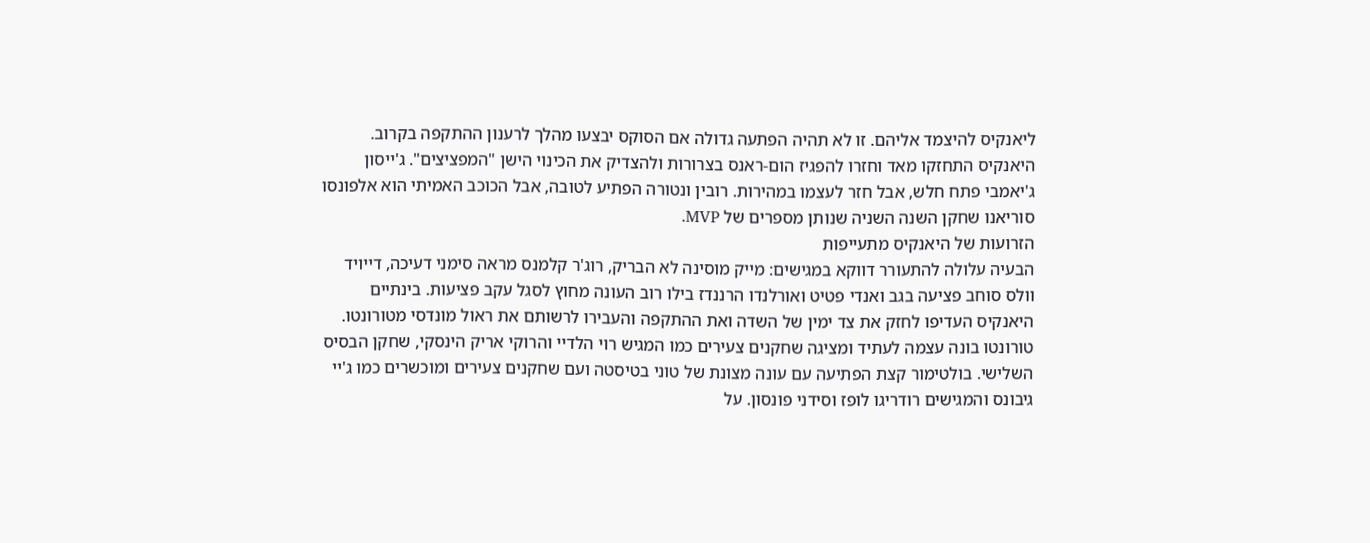ליאנקיס להיצמד אליהם. זו לא תהיה הפתעה גדולה אם הסוקס יבצעו מהלך לרענון ההתקפה בקרוב.
היאנקיס התחזקו מאד וחזרו להפגיז הום-ראנס בצרורות ולהצדיק את הכינוי הישן "המפציצים". ג'ייסון ג'יאמבי פתח חלש, אבל חזר לעצמו במהירות. רובין ונטורה הפתיע לטובה, אבל הכוכב האמיתי הוא אלפונסו סוריאנו שחקן השנה השניה שנותן מספרים של MVP.
הזרועות של היאנקיס מתעייפות
הבעיה עלולה להתעורר דווקא במגישים: מייק מוסינה לא הבריק, רוג'ר קלמנס מראה סימני דעיכה, דייויד וולס סוחב פציעה בגב ואנדי פטיט ואורלנדו הרננדז בילו רוב העונה מחוץ לסגל עקב פציעות. בינתיים היאנקיס העדיפו לחזק את צד ימין של השדה ואת ההתקפה והעבירו לרשותם את ראול מונדסי מטורונטו.
טורונטו בונה עצמה לעתיד ומציגה שחקנים צעירים כמו המגיש רוי הלדיי והרוקי אריק הינסקי, שחקן הבסיס השלישי. בולטימור קצת הפתיעה עם עונה מצונת של טוני בטיסטה ועם שחקנים צעירים ומוכשרים כמו ג'יי גיבונס והמגישים רודריגו לופז וסידני פונסון. על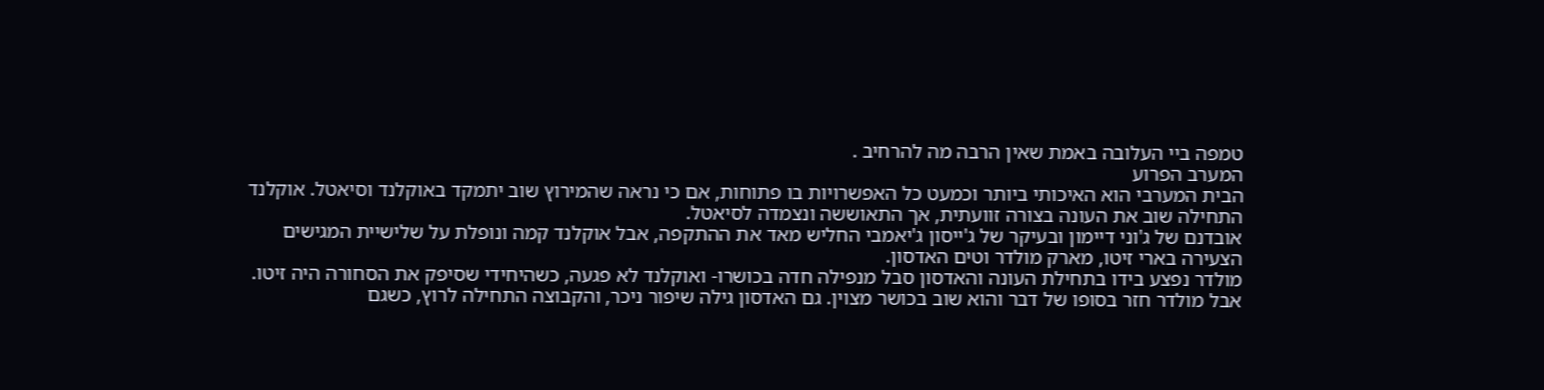טמפה ביי העלובה באמת שאין הרבה מה להרחיב .
המערב הפרוע
הבית המערבי הוא האיכותי ביותר וכמעט כל האפשרויות בו פתוחות, אם כי נראה שהמירוץ שוב יתמקד באוקלנד וסיאטל. אוקלנד התחילה שוב את העונה בצורה זוועתית, אך התאוששה ונצמדה לסיאטל.
אובדנם של ג'וני דיימון ובעיקר של ג'ייסון ג'יאמבי החליש מאד את ההתקפה, אבל אוקלנד קמה ונופלת על שלישיית המגישים הצעירה בארי זיטו, מארק מולדר וטים האדסון.
מולדר נפצע בידו בתחילת העונה והאדסון סבל מנפילה חדה בכושרו- ואוקלנד לא פגעה, כשהיחידי שסיפק את הסחורה היה זיטו. אבל מולדר חזר בסופו של דבר והוא שוב בכושר מצוין. גם האדסון גילה שיפור ניכר, והקבוצה התחילה לרוץ, כשגם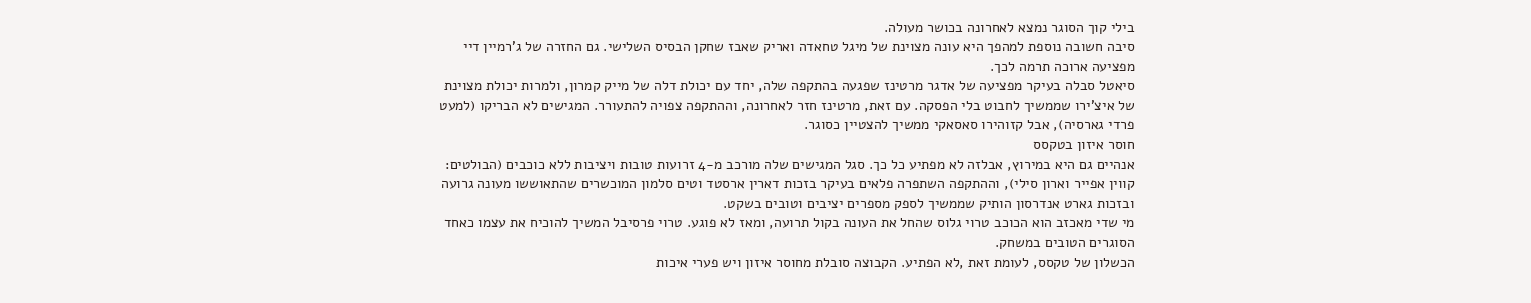בילי קוך הסוגר נמצא לאחרונה בכושר מעולה.
סיבה חשובה נוספת למהפך היא עונה מצוינת של מיגל טחאדה ואריק שאבז שחקן הבסיס השלישי. גם החזרה של ג'רמיין דיי מפציעה ארוכה תרמה לכך.
סיאטל סבלה בעיקר מפציעה של אדגר מרטינז שפגעה בהתקפה שלה, יחד עם יכולת דלה של מייק קמרון, ולמרות יכולת מצוינת של איצ'ירו שממשיך לחבוט בלי הפסקה. עם זאת, מרטינז חזר לאחרונה, וההתקפה צפויה להתעורר. המגישים לא הבריקו (למעט פרדי גארסיה), אבל קזוהירו סאסאקי ממשיך להצטיין כסוגר.
חוסר איזון בטקסס
אנהיים גם היא במירוץ, אבלזה לא מפתיע כל כך. סגל המגישים שלה מורכב מ-4 זרועות טובות ויציבות ללא כוכבים (הבולטים: קווין אפייר וארון סילי), וההתקפה השתפרה פלאים בעיקר בזכות דארין ארסטד וטים סלמון המוכשרים שהתאוששו מעונה גרועה ובזכות גארט אנדרסון הותיק שממשיך לספק מספרים יציבים וטובים בשקט.
מי שדי מאכזב הוא הכוכב טרוי גלוס שהחל את העונה בקול תרועה, ומאז לא פוגע. טרוי פרסיבל המשיך להוכיח את עצמו כאחד הסוגרים הטובים במשחק.
הכשלון של טקסס, לעומת זאת ,לא הפתיע. הקבוצה סובלת מחוסר איזון ויש פערי איכות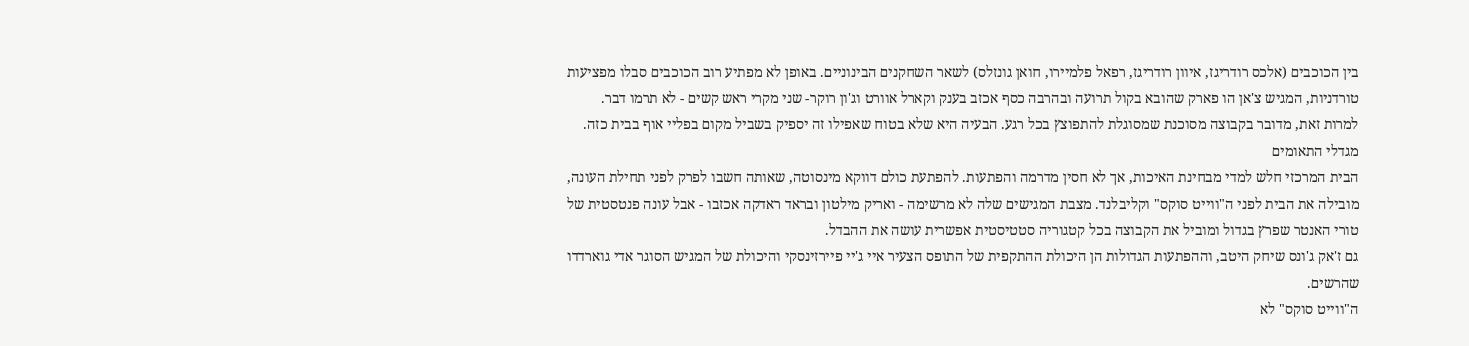בין הכוכבים (אלכס רודריגז, איוון רודריגז, רפאל פלמיירו, חואן גונזלס) לשאר השחקנים הבינוניים. באופן לא מפתיע רוב הכוכבים סבלו מפציעות טורדניות, המגיש צ'אן הו פארק שהובא בקול תרועה ובהרבה כסף אכזב בענק וקארל אוורט וג'ון רוקר- שני מקרי ראש קשים - לא תרמו דבר.
למרות זאת, מדובר בקבוצה מסוכנת שמסוגלת להתפוצץ בכל רגע. הבעיה היא שלא בטוח שאפילו זה יספיק בשביל מקום בפליי אוף בבית כזה.
מגדלי התאומים
הבית המרכזי חלש למדי מבחינת האיכות, אך לא חסין מדרמה והפתעות. להפתעת כולם דווקא מינסוטה, שאותה חשבו לפרק לפני תחילת העונה, מובילה את הבית לפני ה"ווייט סוקס" וקליבלנד. מצבת המגישים שלה לא מרשימה - ואריק מילטון ובראד ראדקה אכזבו - אבל עונה פנטסטית של טורי האנטר שפרץ בגדול ומוביל את הקבוצה בכל קטגוריה סטטיסטית אפשרית עושה את ההבדל.
גם ז'אק ג'ונס שיחק היטב, וההפתעות הגדולות הן היכולת ההתקפית של התופס הצעיר איי ג'יי פיירזינסקי והיכולת של המגיש הסוגר אדי גוארדדו שהרשים.
ה"ווייט סוקס" לא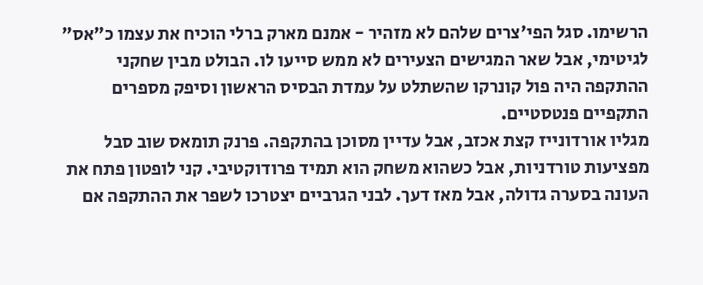הרשימו. סגל הפי'צרים שלהם לא מזהיר - אמנם מארק ברלי הוכיח את עצמו כ"אס" לגיטימי, אבל שאר המגישים הצעירים לא ממש סייעו לו. הבולט מבין שחקני ההתקפה היה פול קונרקו שהשתלט על עמדת הבסיס הראשון וסיפק מספרים התקפיים פנטסטיים.
מגליו אורדונייז קצת אכזב, אבל עדיין מסוכן בהתקפה. פרנק תומאס שוב סבל מפציעות טורדניות, אבל כשהוא משחק הוא תמיד פרודוקטיבי. קני לופטון פתח את העונה בסערה גדולה, אבל מאז דעך. לבני הגרביים יצטרכו לשפר את ההתקפה אם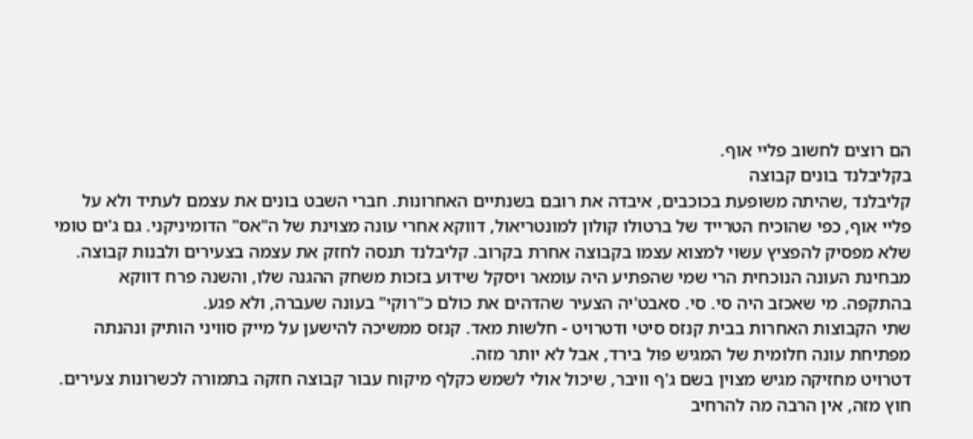הם רוצים לחשוב פליי אוף.
בקליבלנד בונים קבוצה
קליבלנד ,שהיתה משופעת בכוכבים, איבדה את רובם בשנתיים האחרונות. חברי השבט בונים את עצמם לעתיד ולא על פליי אוף, כפי שהוכיח הטרייד של ברטולו קולון למונטריאול, דווקא אחרי עונה מצוינת של ה"אס" הדומיניקני. גם ג'ים טומי שלא מפסיק להפציץ עשוי למצוא עצמו בקבוצה אחרת בקרוב. קליבלנד תנסה לחזק את עצמה בצעירים ולבנות קבוצה.
מבחינת העונה הנוכחית הרי שמי שהפתיע היה עומאר ויסקל שידוע בזכות משחק ההגנה שלו, והשנה פרח דווקא בהתקפה. מי שאכזב היה סי. סי. סאבט'יה הצעיר שהדהים את כולם כ"רוקי" בעונה שעברה, ולא פגע.
שתי הקבוצות האחרות בבית קנזס סיטי ודטרויט - חלשות מאד. קנזס ממשיכה להישען על מייק סוויני הותיק ונהנתה מפתיחת עונה חלומית של המגיש פול בירד, אבל לא יותר מזה.
דטרויט מחזיקה מגיש מצוין בשם ג'ף וויבר, שיכול אולי לשמש כקלף מיקוח עבור קבוצה חזקה בתמורה לכשרונות צעירים. חוץ מזה, אין הרבה מה להרחיב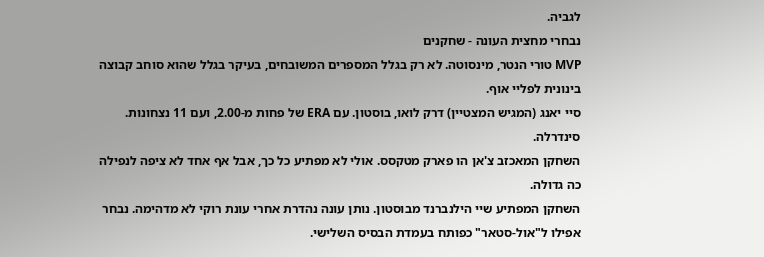לגביה.
נבחרי מחצית העונה - שחקנים
MVP טורי הנטר, מינסוטה. לא רק בגלל המספרים המשובחים, בעיקר בגלל שהוא סוחב קבוצה בינונית לפליי אוף.
סיי יאנג (המגיש המצטיין) דרק לואו, בוסטון. עם ERA של פחות מ-2.00, ועם 11 נצחונות. סינדרלה.
השחקן המאכזב צ'אן הו פארק מטקסס. אולי לא מפתיע כל כך, אבל אף אחד לא ציפה לנפילה כה גדולה.
השחקן המפתיע שיי הילנברנד מבוסטון. נותן עונה נהדרת אחרי עונת רוקי לא מדהימה. נבחר אפילו ל"אול-סטאר" כפותח בעמדת הבסיס השלישי.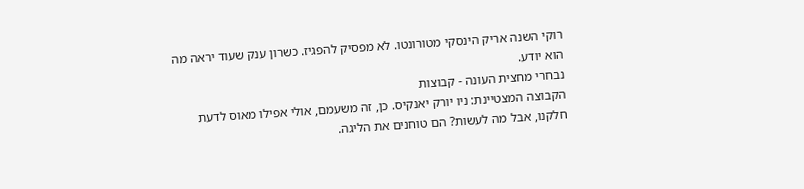רוקי השנה אריק הינסקי מטורונטו. לא מפסיק להפגיז. כשרון ענק שעוד יראה מה הוא יודע.
נבחרי מחצית העונה - קבוצות
הקבוצה המצטיינת: ניו יורק יאנקיס. כן, זה משעמם, אולי אפילו מאוס לדעת חלקנו, אבל מה לעשות? הם טוחנים את הליגה.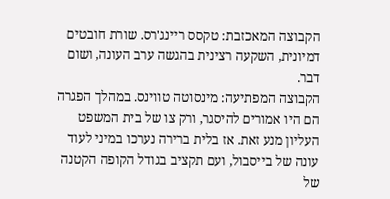הקבוצה המאכזבת: טקסס ריינג'רס. שורת חובטים דמיונית, השקעה רצינית בהגשה ערב העונה, ושום דבר.
הקבוצה המפתיעה: מינסוטה טווינס. במהלך הפגרה הם היו אמורים להיסגר, ורק צו של בית המשפט העליון מנע זאת. אז בלית ברירה נערכו במיני לעוד עונה של בייסבול, ועם תקציב בגודל הקופה הקטנה של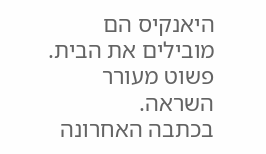היאנקיס הם מובילים את הבית. פשוט מעורר השראה.
בכתבה האחרונה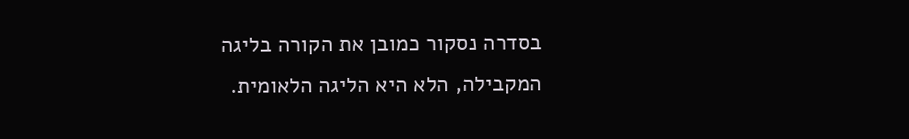בסדרה נסקור כמובן את הקורה בליגה המקבילה, הלא היא הליגה הלאומית.